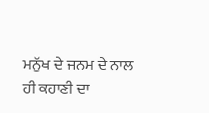ਮਨੁੱਖ ਦੇ ਜਨਮ ਦੇ ਨਾਲ ਹੀ ਕਹਾਣੀ ਦਾ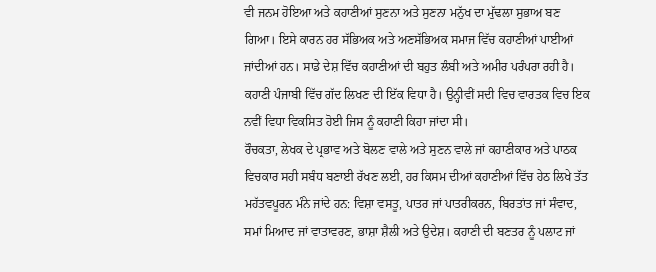ਵੀ ਜਨਮ ਹੋਇਆ ਅਤੇ ਕਹਾਣੀਆਂ ਸੁਣਨਾ ਅਤੇ ਸੁਣਨਾ ਮਨੁੱਖ ਦਾ ਮੁੱਢਲਾ ਸੁਭਾਅ ਬਣ ਗਿਆ। ਇਸੇ ਕਾਰਨ ਹਰ ਸੱਭਿਅਕ ਅਤੇ ਅਣਸੱਭਿਅਕ ਸਮਾਜ ਵਿੱਚ ਕਹਾਣੀਆਂ ਪਾਈਆਂ ਜਾਂਦੀਆਂ ਹਨ। ਸਾਡੇ ਦੇਸ਼ ਵਿੱਚ ਕਹਾਣੀਆਂ ਦੀ ਬਹੁਤ ਲੰਬੀ ਅਤੇ ਅਮੀਰ ਪਰੰਪਰਾ ਰਹੀ ਹੈ।
ਕਹਾਣੀ ਪੰਜਾਬੀ ਵਿੱਚ ਗੱਦ ਲਿਖਣ ਦੀ ਇੱਕ ਵਿਧਾ ਹੈ। ਉਨ੍ਹੀਵੀਂ ਸਦੀ ਵਿਚ ਵਾਰਤਕ ਵਿਚ ਇਕ ਨਵੀਂ ਵਿਧਾ ਵਿਕਸਿਤ ਹੋਈ ਜਿਸ ਨੂੰ ਕਹਾਣੀ ਕਿਹਾ ਜਾਂਦਾ ਸੀ।
ਰੌਚਕਤਾ, ਲੇਖਕ ਦੇ ਪ੍ਰਭਾਵ ਅਤੇ ਬੋਲਣ ਵਾਲੇ ਅਤੇ ਸੁਣਨ ਵਾਲੇ ਜਾਂ ਕਹਾਣੀਕਾਰ ਅਤੇ ਪਾਠਕ ਵਿਚਕਾਰ ਸਹੀ ਸਬੰਧ ਬਣਾਈ ਰੱਖਣ ਲਈ, ਹਰ ਕਿਸਮ ਦੀਆਂ ਕਹਾਣੀਆਂ ਵਿੱਚ ਹੇਠ ਲਿਖੇ ਤੱਤ ਮਹੱਤਵਪੂਰਨ ਮੰਨੇ ਜਾਂਦੇ ਹਨ: ਵਿਸ਼ਾ ਵਸਤੂ, ਪਾਤਰ ਜਾਂ ਪਾਤਰੀਕਰਨ, ਬਿਰਤਾਂਤ ਜਾਂ ਸੰਵਾਦ, ਸਮਾਂ ਮਿਆਦ ਜਾਂ ਵਾਤਾਵਰਣ, ਭਾਸ਼ਾ ਸ਼ੈਲੀ ਅਤੇ ਉਦੇਸ਼। ਕਹਾਣੀ ਦੀ ਬਣਤਰ ਨੂੰ ਪਲਾਟ ਜਾਂ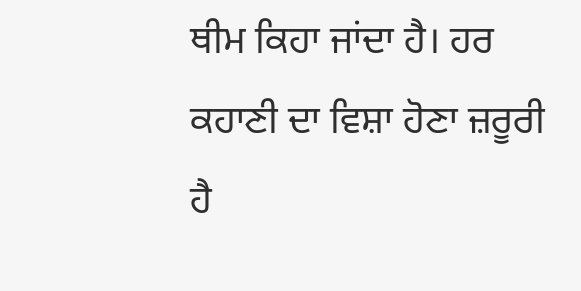ਥੀਮ ਕਿਹਾ ਜਾਂਦਾ ਹੈ। ਹਰ ਕਹਾਣੀ ਦਾ ਵਿਸ਼ਾ ਹੋਣਾ ਜ਼ਰੂਰੀ ਹੈ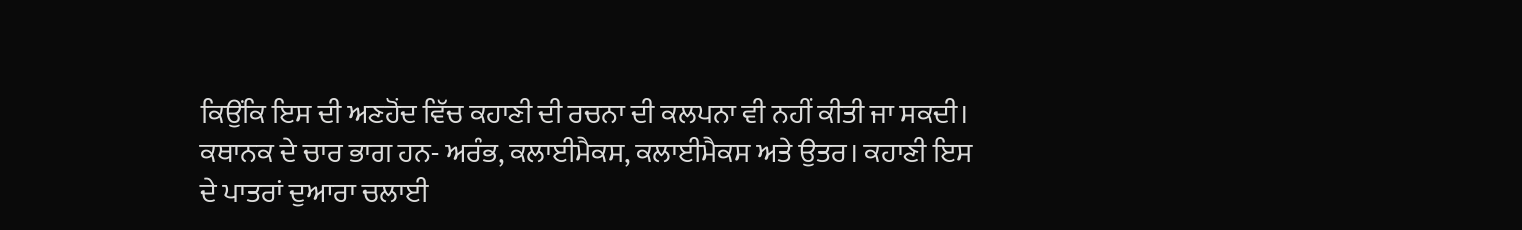ਕਿਉਂਕਿ ਇਸ ਦੀ ਅਣਹੋਂਦ ਵਿੱਚ ਕਹਾਣੀ ਦੀ ਰਚਨਾ ਦੀ ਕਲਪਨਾ ਵੀ ਨਹੀਂ ਕੀਤੀ ਜਾ ਸਕਦੀ। ਕਥਾਨਕ ਦੇ ਚਾਰ ਭਾਗ ਹਨ- ਅਰੰਭ, ਕਲਾਈਮੈਕਸ, ਕਲਾਈਮੈਕਸ ਅਤੇ ਉਤਰ। ਕਹਾਣੀ ਇਸ ਦੇ ਪਾਤਰਾਂ ਦੁਆਰਾ ਚਲਾਈ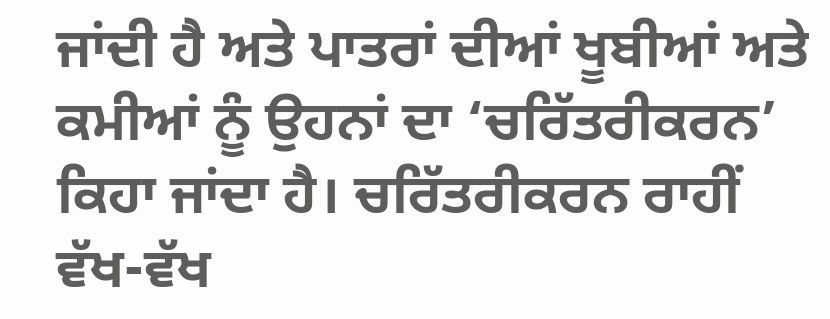ਜਾਂਦੀ ਹੈ ਅਤੇ ਪਾਤਰਾਂ ਦੀਆਂ ਖੂਬੀਆਂ ਅਤੇ ਕਮੀਆਂ ਨੂੰ ਉਹਨਾਂ ਦਾ ‘ਚਰਿੱਤਰੀਕਰਨ’ ਕਿਹਾ ਜਾਂਦਾ ਹੈ। ਚਰਿੱਤਰੀਕਰਨ ਰਾਹੀਂ ਵੱਖ-ਵੱਖ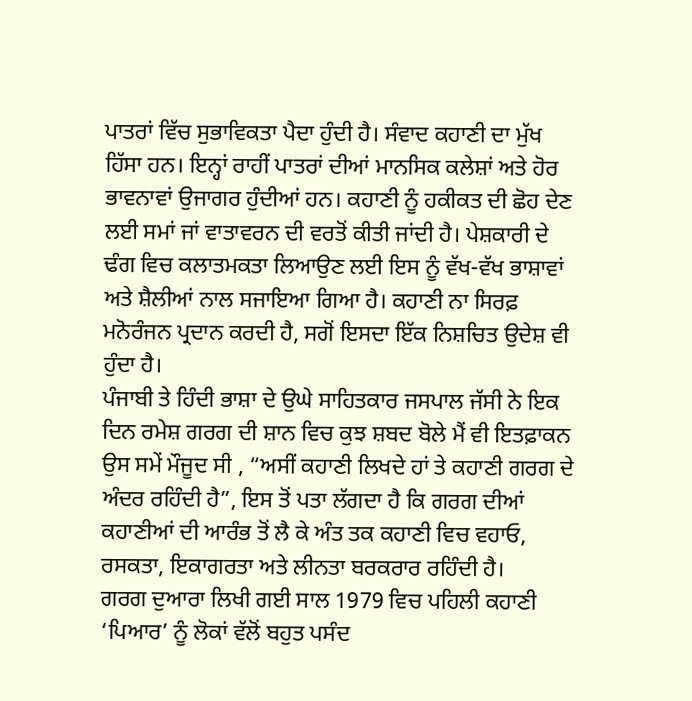ਪਾਤਰਾਂ ਵਿੱਚ ਸੁਭਾਵਿਕਤਾ ਪੈਦਾ ਹੁੰਦੀ ਹੈ। ਸੰਵਾਦ ਕਹਾਣੀ ਦਾ ਮੁੱਖ ਹਿੱਸਾ ਹਨ। ਇਨ੍ਹਾਂ ਰਾਹੀਂ ਪਾਤਰਾਂ ਦੀਆਂ ਮਾਨਸਿਕ ਕਲੇਸ਼ਾਂ ਅਤੇ ਹੋਰ ਭਾਵਨਾਵਾਂ ਉਜਾਗਰ ਹੁੰਦੀਆਂ ਹਨ। ਕਹਾਣੀ ਨੂੰ ਹਕੀਕਤ ਦੀ ਛੋਹ ਦੇਣ ਲਈ ਸਮਾਂ ਜਾਂ ਵਾਤਾਵਰਨ ਦੀ ਵਰਤੋਂ ਕੀਤੀ ਜਾਂਦੀ ਹੈ। ਪੇਸ਼ਕਾਰੀ ਦੇ ਢੰਗ ਵਿਚ ਕਲਾਤਮਕਤਾ ਲਿਆਉਣ ਲਈ ਇਸ ਨੂੰ ਵੱਖ-ਵੱਖ ਭਾਸ਼ਾਵਾਂ ਅਤੇ ਸ਼ੈਲੀਆਂ ਨਾਲ ਸਜਾਇਆ ਗਿਆ ਹੈ। ਕਹਾਣੀ ਨਾ ਸਿਰਫ਼ ਮਨੋਰੰਜਨ ਪ੍ਰਦਾਨ ਕਰਦੀ ਹੈ, ਸਗੋਂ ਇਸਦਾ ਇੱਕ ਨਿਸ਼ਚਿਤ ਉਦੇਸ਼ ਵੀ ਹੁੰਦਾ ਹੈ।
ਪੰਜਾਬੀ ਤੇ ਹਿੰਦੀ ਭਾਸ਼ਾ ਦੇ ਉਘੇ ਸਾਹਿਤਕਾਰ ਜਸਪਾਲ ਜੱਸੀ ਨੇ ਇਕ ਦਿਨ ਰਮੇਸ਼ ਗਰਗ ਦੀ ਸ਼ਾਨ ਵਿਚ ਕੁਝ ਸ਼ਬਦ ਬੋਲੇ ਮੈਂ ਵੀ ਇਤਫ਼ਾਕਨ ਉਸ ਸਮੇਂ ਮੌਜੂਦ ਸੀ , “ਅਸੀਂ ਕਹਾਣੀ ਲਿਖਦੇ ਹਾਂ ਤੇ ਕਹਾਣੀ ਗਰਗ ਦੇ ਅੰਦਰ ਰਹਿੰਦੀ ਹੈ”, ਇਸ ਤੋਂ ਪਤਾ ਲੱਗਦਾ ਹੈ ਕਿ ਗਰਗ ਦੀਆਂ ਕਹਾਣੀਆਂ ਦੀ ਆਰੰਭ ਤੋਂ ਲੈ ਕੇ ਅੰਤ ਤਕ ਕਹਾਣੀ ਵਿਚ ਵਹਾਓ, ਰਸਕਤਾ, ਇਕਾਗਰਤਾ ਅਤੇ ਲੀਨਤਾ ਬਰਕਰਾਰ ਰਹਿੰਦੀ ਹੈ।
ਗਰਗ ਦੁਆਰਾ ਲਿਖੀ ਗਈ ਸਾਲ 1979 ਵਿਚ ਪਹਿਲੀ ਕਹਾਣੀ ‘ਪਿਆਰ’ ਨੂੰ ਲੋਕਾਂ ਵੱਲੋਂ ਬਹੁਤ ਪਸੰਦ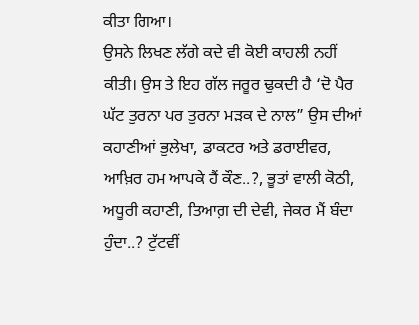ਕੀਤਾ ਗਿਆ।
ਉਸਨੇ ਲਿਖਣ ਲੱਗੇ ਕਦੇ ਵੀ ਕੋਈ ਕਾਹਲੀ ਨਹੀਂ ਕੀਤੀ। ਉਸ ਤੇ ਇਹ ਗੱਲ ਜਰੂਰ ਢੁਕਦੀ ਹੈ ‘ਦੋ ਪੈਰ ਘੱਟ ਤੁਰਨਾ ਪਰ ਤੁਰਨਾ ਮੜਕ ਦੇ ਨਾਲ” ਉਸ ਦੀਆਂ ਕਹਾਣੀਆਂ ਭੁਲੇਖਾ, ਡਾਕਟਰ ਅਤੇ ਡਰਾਈਵਰ, ਆਖ਼ਿਰ ਹਮ ਆਪਕੇ ਹੈਂ ਕੌਣ..?, ਭੂਤਾਂ ਵਾਲੀ ਕੋਠੀ, ਅਧੂਰੀ ਕਹਾਣੀ, ਤਿਆਗ਼ ਦੀ ਦੇਵੀ, ਜੇਕਰ ਮੈਂ ਬੰਦਾ ਹੁੰਦਾ..? ਟੁੱਟਵੀਂ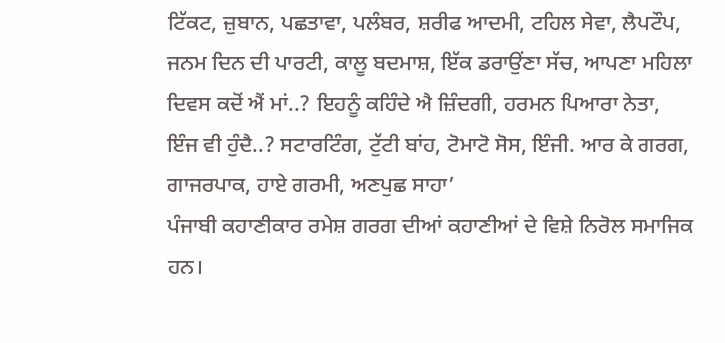ਟਿੱਕਟ, ਜ਼ੁਬਾਨ, ਪਛਤਾਵਾ, ਪਲੰਬਰ, ਸ਼ਰੀਫ ਆਦਮੀ, ਟਹਿਲ ਸੇਵਾ, ਲੈਪਟੌਪ, ਜਨਮ ਦਿਨ ਦੀ ਪਾਰਟੀ, ਕਾਲੂ ਬਦਮਾਸ਼, ਇੱਕ ਡਰਾਉਂਣਾ ਸੱਚ, ਆਪਣਾ ਮਹਿਲਾ ਦਿਵਸ ਕਦੋਂ ਐਂ ਮਾਂ..? ਇਹਨੂੰ ਕਹਿੰਦੇ ਐ ਜ਼ਿੰਦਗੀ, ਹਰਮਨ ਪਿਆਰਾ ਨੇਤਾ, ਇੰਜ ਵੀ ਹੁੰਦੈ..? ਸਟਾਰਟਿੰਗ, ਟੁੱਟੀ ਬਾਂਹ, ਟੋਮਾਟੋ ਸੋਸ, ਇੰਜੀ. ਆਰ ਕੇ ਗਰਗ, ਗਾਜਰਪਾਕ, ਹਾਏ ਗਰਮੀ, ਅਣਪੁਛ ਸਾਹਾ’
ਪੰਜਾਬੀ ਕਹਾਣੀਕਾਰ ਰਮੇਸ਼ ਗਰਗ ਦੀਆਂ ਕਹਾਣੀਆਂ ਦੇ ਵਿਸ਼ੇ ਨਿਰੋਲ ਸਮਾਜਿਕ ਹਨ।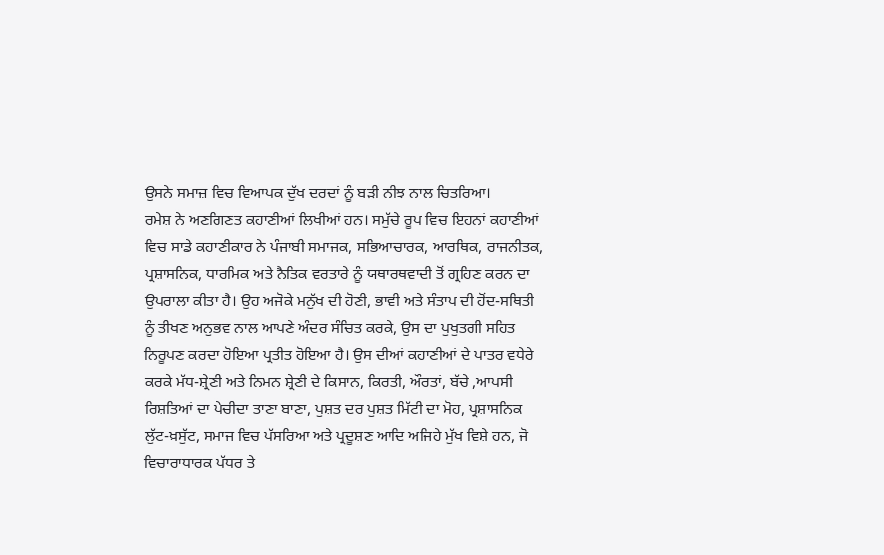ਉਸਨੇ ਸਮਾਜ਼ ਵਿਚ ਵਿਆਪਕ ਦੁੱਖ ਦਰਦਾਂ ਨੂੰ ਬੜੀ ਨੀਝ ਨਾਲ ਚਿਤਰਿਆ।
ਰਮੇਸ਼ ਨੇ ਅਣਗਿਣਤ ਕਹਾਣੀਆਂ ਲਿਖੀਆਂ ਹਨ। ਸਮੁੱਚੇ ਰੂਪ ਵਿਚ ਇਹਨਾਂ ਕਹਾਣੀਆਂ ਵਿਚ ਸਾਡੇ ਕਹਾਣੀਕਾਰ ਨੇ ਪੰਜਾਬੀ ਸਮਾਜਕ, ਸਭਿਆਚਾਰਕ, ਆਰਥਿਕ, ਰਾਜਨੀਤਕ, ਪ੍ਰਸ਼ਾਸਨਿਕ, ਧਾਰਮਿਕ ਅਤੇ ਨੈਤਿਕ ਵਰਤਾਰੇ ਨੂੰ ਯਥਾਰਥਵਾਦੀ ਤੋਂ ਗ੍ਰਹਿਣ ਕਰਨ ਦਾ ਉਪਰਾਲਾ ਕੀਤਾ ਹੈ। ਉਹ ਅਜੋਕੇ ਮਨੁੱਖ ਦੀ ਹੋਣੀ, ਭਾਵੀ ਅਤੇ ਸੰਤਾਪ ਦੀ ਹੋਂਦ-ਸਥਿਤੀ ਨੂੰ ਤੀਖਣ ਅਨੁਭਵ ਨਾਲ ਆਪਣੇ ਅੰਦਰ ਸੰਚਿਤ ਕਰਕੇ, ਉਸ ਦਾ ਪੁਖੁਤਗੀ ਸਹਿਤ ਨਿਰੂਪਣ ਕਰਦਾ ਹੋਇਆ ਪ੍ਰਤੀਤ ਹੋਇਆ ਹੈ। ਉਸ ਦੀਆਂ ਕਹਾਣੀਆਂ ਦੇ ਪਾਤਰ ਵਧੇਰੇ ਕਰਕੇ ਮੱਧ-ਸ਼੍ਰੇਣੀ ਅਤੇ ਨਿਮਨ ਸ਼੍ਰੇਣੀ ਦੇ ਕਿਸਾਨ, ਕਿਰਤੀ, ਔਰਤਾਂ, ਬੱਚੇ ,ਆਪਸੀ ਰਿਸ਼ਤਿਆਂ ਦਾ ਪੇਚੀਦਾ ਤਾਣਾ ਬਾਣਾ, ਪੁਸ਼ਤ ਦਰ ਪੁਸ਼ਤ ਮਿੱਟੀ ਦਾ ਮੋਹ, ਪ੍ਰਸ਼ਾਸਨਿਕ ਲੁੱਟ-ਖ਼ਸੁੱਟ, ਸਮਾਜ ਵਿਚ ਪੱਸਰਿਆ ਅਤੇ ਪ੍ਰਦੂਸ਼ਣ ਆਦਿ ਅਜਿਹੇ ਮੁੱਖ ਵਿਸ਼ੇ ਹਨ, ਜੋ ਵਿਚਾਰਾਧਾਰਕ ਪੱਧਰ ਤੇ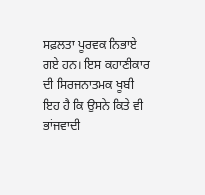ਸਫ਼ਲਤਾ ਪੂਰਵਕ ਨਿਭਾਏ ਗਏ ਹਨ। ਇਸ ਕਹਾਣੀਕਾਰ ਦੀ ਸਿਰਜਨਾਤਮਕ ਖੂਬੀ ਇਹ ਹੈ ਕਿ ਉਸਨੇ ਕਿਤੇ ਵੀ ਭਾਂਜਵਾਦੀ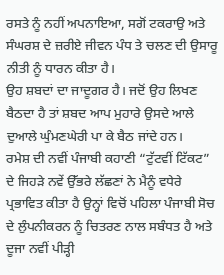ਰਸਤੇ ਨੂੰ ਨਹੀਂ ਅਪਨਾਇਆ, ਸਗੋਂ ਟਕਰਾਉ ਅਤੇ ਸੰਘਰਸ਼ ਦੇ ਜ਼ਰੀਏ ਜੀਵਨ ਪੰਧ ਤੇ ਚਲਣ ਦੀ ਉਸਾਰੂ ਨੀਤੀ ਨੂੰ ਧਾਰਨ ਕੀਤਾ ਹੈ।
ਉਹ ਸ਼ਬਦਾਂ ਦਾ ਜਾਦੂਗਰ ਹੈ। ਜਦੋਂ ਉਹ ਲਿਖਣ ਬੈਠਦਾ ਹੈ ਤਾਂ ਸ਼ਬਦ ਆਪ ਮੁਹਾਰੇ ਉਸਦੇ ਆਲੇ ਦੁਆਲੇ ਘੁੰਮਣਘੇਰੀ ਪਾ ਕੇ ਬੈਠ ਜਾਂਦੇ ਹਨ।
ਰਮੇਸ਼ ਦੀ ਨਵੀਂ ਪੰਜਾਬੀ ਕਹਾਣੀ “ਟੁੱਟਵੀਂ ਟਿੱਕਟ” ਦੇ ਜਿਹੜੇ ਨਵੇਂ ਉੱਭਰੇ ਲੱਛਣਾਂ ਨੇ ਮੈਨੂੰ ਵਧੇਰੇ ਪ੍ਰਭਾਵਿਤ ਕੀਤਾ ਹੈ ਉਨ੍ਹਾਂ ਵਿਚੋਂ ਪਹਿਲਾ ਪੰਜਾਬੀ ਸੋਚ ਦੇ ਲੁੰਪਨੀਕਰਨ ਨੂੰ ਚਿਤਰਣ ਨਾਲ ਸਬੰਧਤ ਹੈ ਅਤੇ ਦੂਜਾ ਨਵੀਂ ਪੀੜ੍ਹੀ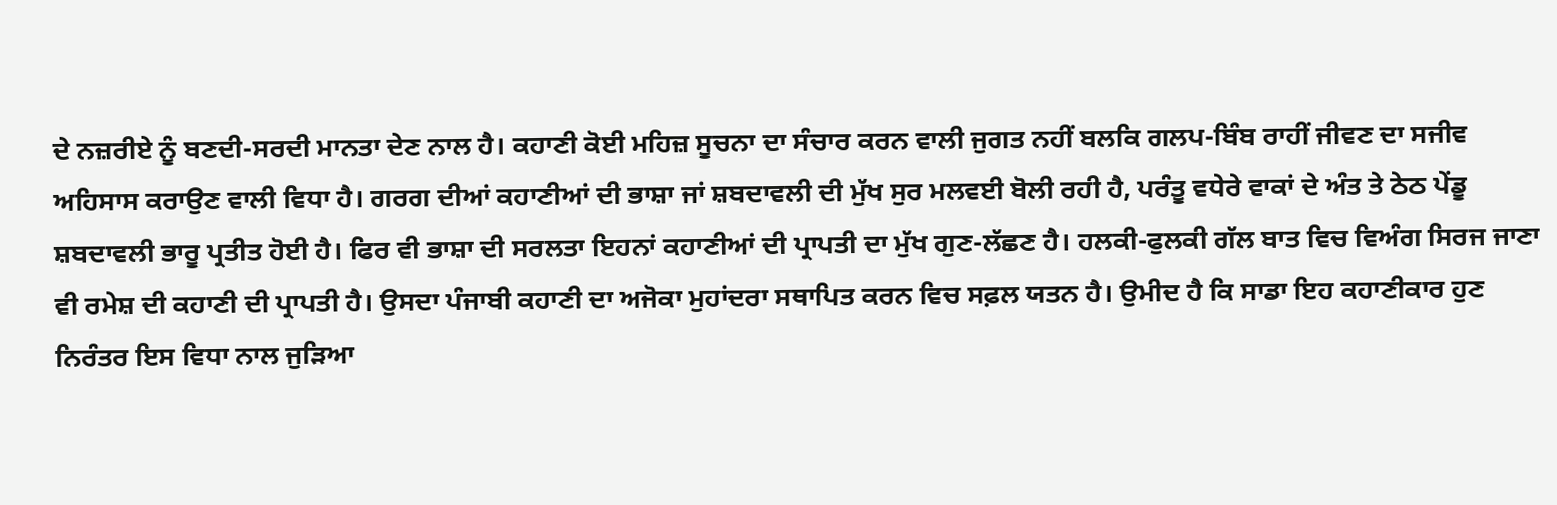ਦੇ ਨਜ਼ਰੀਏ ਨੂੰ ਬਣਦੀ-ਸਰਦੀ ਮਾਨਤਾ ਦੇਣ ਨਾਲ ਹੈ। ਕਹਾਣੀ ਕੋਈ ਮਹਿਜ਼ ਸੂਚਨਾ ਦਾ ਸੰਚਾਰ ਕਰਨ ਵਾਲੀ ਜੁਗਤ ਨਹੀਂ ਬਲਕਿ ਗਲਪ-ਬਿੰਬ ਰਾਹੀਂ ਜੀਵਣ ਦਾ ਸਜੀਵ ਅਹਿਸਾਸ ਕਰਾਉਣ ਵਾਲੀ ਵਿਧਾ ਹੈ। ਗਰਗ ਦੀਆਂ ਕਹਾਣੀਆਂ ਦੀ ਭਾਸ਼ਾ ਜਾਂ ਸ਼ਬਦਾਵਲੀ ਦੀ ਮੁੱਖ ਸੁਰ ਮਲਵਈ ਬੋਲੀ ਰਹੀ ਹੈ, ਪਰੰਤੂ ਵਧੇਰੇ ਵਾਕਾਂ ਦੇ ਅੰਤ ਤੇ ਠੇਠ ਪੇਂਡੂ ਸ਼ਬਦਾਵਲੀ ਭਾਰੂ ਪ੍ਰਤੀਤ ਹੋਈ ਹੈ। ਫਿਰ ਵੀ ਭਾਸ਼ਾ ਦੀ ਸਰਲਤਾ ਇਹਨਾਂ ਕਹਾਣੀਆਂ ਦੀ ਪ੍ਰਾਪਤੀ ਦਾ ਮੁੱਖ ਗੁਣ-ਲੱਛਣ ਹੈ। ਹਲਕੀ-ਫੁਲਕੀ ਗੱਲ ਬਾਤ ਵਿਚ ਵਿਅੰਗ ਸਿਰਜ ਜਾਣਾ ਵੀ ਰਮੇਸ਼ ਦੀ ਕਹਾਣੀ ਦੀ ਪ੍ਰਾਪਤੀ ਹੈ। ਉਸਦਾ ਪੰਜਾਬੀ ਕਹਾਣੀ ਦਾ ਅਜੋਕਾ ਮੁਹਾਂਦਰਾ ਸਥਾਪਿਤ ਕਰਨ ਵਿਚ ਸਫ਼ਲ ਯਤਨ ਹੈ। ਉਮੀਦ ਹੈ ਕਿ ਸਾਡਾ ਇਹ ਕਹਾਣੀਕਾਰ ਹੁਣ ਨਿਰੰਤਰ ਇਸ ਵਿਧਾ ਨਾਲ ਜੁੜਿਆ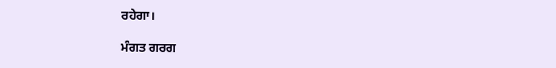ਰਹੇਗਾ।

ਮੰਗਤ ਗਰਗ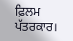ਫ਼ਿਲਮ ਪੱਤਰਕਾਰ।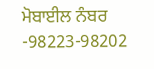ਮੋਬਾਈਲ ਨੰਬਰ -98223-98202